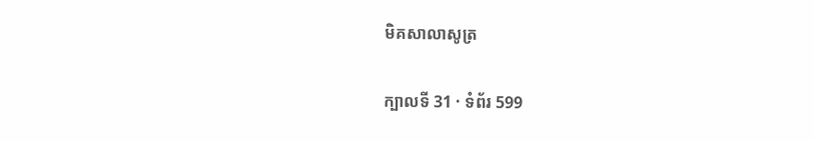មិគសាលាសូត្រ

ក្បាលទី 31 · ទំព័រ 599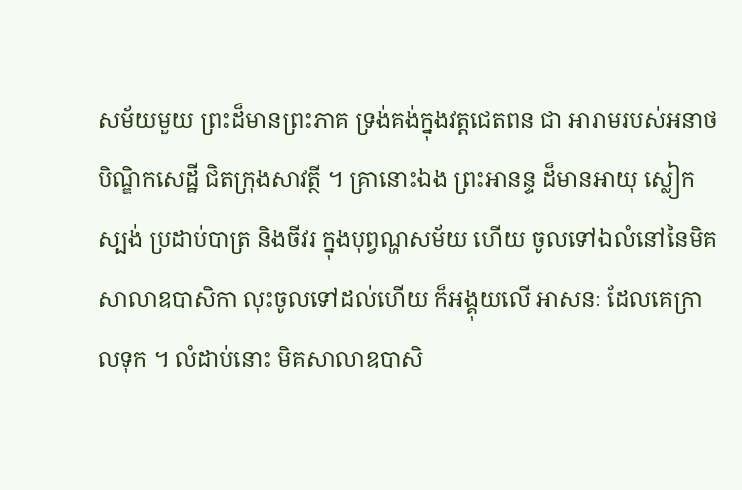សម័យមួយ ព្រះដ៏មានព្រះភាគ ទ្រង់គង់ក្នុងវត្តជេតពន ជា អារាមរបស់អនាថបិណ្ឌិកសេដ្ឋី ជិតក្រុងសាវត្ថី ។ គ្រានោះឯង ព្រះអានន្ទ ដ៏មានអាយុ ស្លៀកស្បង់ ប្រដាប់បាត្រ និងចីវរ ក្នុងបុព្វណ្ហសម័យ ហើយ ចូលទៅឯលំនៅនៃមិគសាលាឧបាសិកា លុះចូលទៅដល់ហើយ ក៏អង្គុយលើ អាសនៈ ដែលគេក្រាលទុក ។ លំដាប់នោះ មិគសាលាឧបាសិ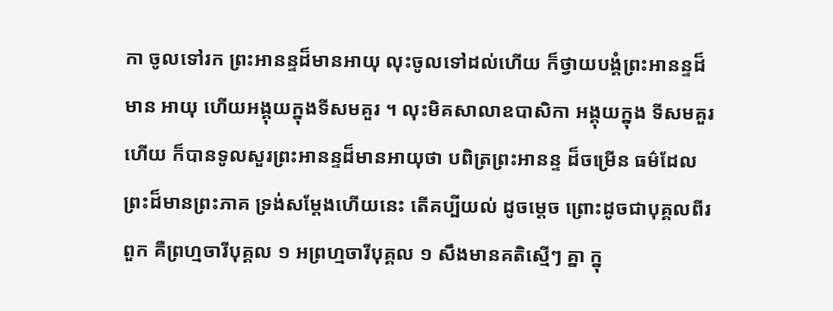កា ចូលទៅរក ព្រះអានន្ទដ៏មានអាយុ លុះចូលទៅដល់ហើយ ក៏ថ្វាយបង្គំព្រះអានន្ទដ៏មាន អាយុ ហើយអង្គុយក្នុងទីសមគួរ ។ លុះមិគសាលាឧបាសិកា អង្គុយក្នុង ទីសមគួរហើយ ក៏បានទូលសួរព្រះអានន្ទដ៏មានអាយុថា បពិត្រព្រះអានន្ទ ដ៏ចម្រើន ធម៌ដែលព្រះដ៏មានព្រះភាគ ទ្រង់សម្តែងហើយនេះ តើគប្បីយល់ ដូចម្តេច ព្រោះដូចជាបុគ្គលពីរពួក គឺព្រហ្មចារីបុគ្គល ១ អព្រហ្មចារីបុគ្គល ១ សឹងមានគតិស្មើៗ គ្នា ក្នុ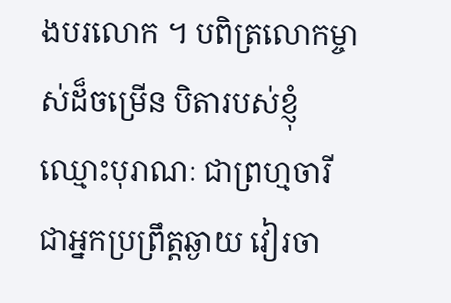ងបរលោក ។ បពិត្រលោកម្ចាស់ដ៏ចម្រើន បិតារបស់ខ្ញុំឈ្មោះបុរាណៈ ជាព្រហ្មចារី ជាអ្នកប្រព្រឹត្តឆ្ងាយ វៀរចា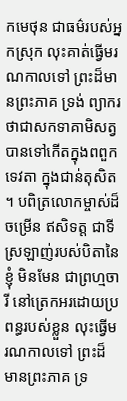កមេថុន ជាធម៌របស់អ្នកស្រុក លុះគាត់ធ្វើមរណកាលទៅ ព្រះដ៏មានព្រះភាគ ទ្រង់ ព្យាករថាជាសកទាគាមិសត្វ បានទៅកើតក្នុងពពួកទេវតា ក្នុងជាន់តុសិត ។ បពិត្រលោកម្ចាស់ដ៏ចម្រើន ឥសិទត្ត ជាទីស្រឡាញ់របស់បិតានៃខ្ញុំ មិនមែន ជាព្រហ្មចារី នៅត្រេកអរដោយប្រពន្ធរបស់ខ្លួន លុះធ្វើមរណកាលទៅ ព្រះដ៏ មានព្រះភាគ ទ្រ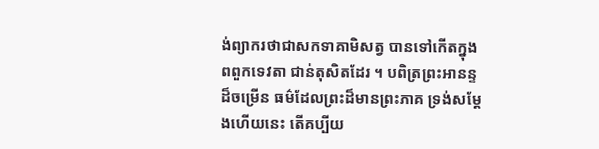ង់ព្យាករថាជាសកទាគាមិសត្វ បានទៅកើតក្នុងពពួកទេវតា ជាន់តុសិតដែរ ។ បពិត្រព្រះអានន្ទដ៏ចម្រើន ធម៌ដែលព្រះដ៏មានព្រះភាគ ទ្រង់សម្តែងហើយនេះ តើគប្បីយ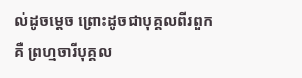ល់ដូចម្តេច ព្រោះដូចជាបុគ្គលពីរពួក គឺ ព្រហ្មចារីបុគ្គល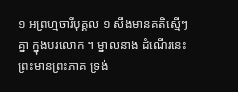១ អព្រហ្មចារីបុគ្គល ១ សឹងមានគតិស្មើៗ គ្នា ក្នុងបរលោក ។ ម្នាលនាង ដំណើរនេះ ព្រះមានព្រះភាគ ទ្រង់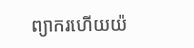ព្យាករហើយយ៉